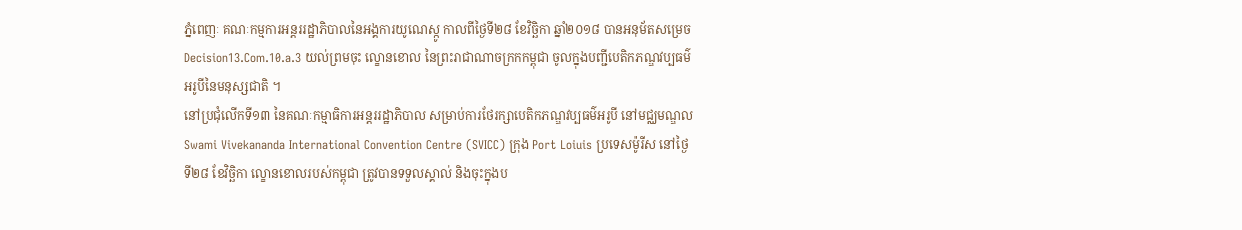ភ្នំពេញៈ គណៈកម្មការអន្តររដ្ឋាភិបាលនៃអង្គការយូណេស្កូ កាលពីថ្ងៃទី២៨ ខែវិច្ឆិកា ឆ្នាំ២០១៨ បានអនុម័តសម្រេច Decision13.Com.10.a.3 យល់ព្រមចុះ ល្ខោនខោល នៃព្រះរាជាណាចក្រកកម្ពុជា ចូលក្នុងបញ្ជីបេតិកភណ្ឌវប្បធម៌អរូបីនៃមនុស្សជាតិ ។
នៅប្រជុំលើកទី១៣ នៃគណៈកម្មាធិការអន្តររដ្ឋាភិបាល សម្រាប់ការថែរក្សាបេតិកភណ្ឌវប្បធម៌អរូបី នៅមជ្ឈមណ្ឌល Swami Vivekananda International Convention Centre (SVICC) ក្រុង Port Loiuis ប្រទេសម៉ូរីស នៅថ្ងៃទី២៨ ខែវិច្ឆិកា ល្ខោនខោលរបស់កម្ពុជា ត្រូវបានទទួលស្គាល់ និងចុះក្នុងប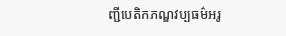ញ្ជីបេតិកភណ្ឌវប្បធម៌អរូ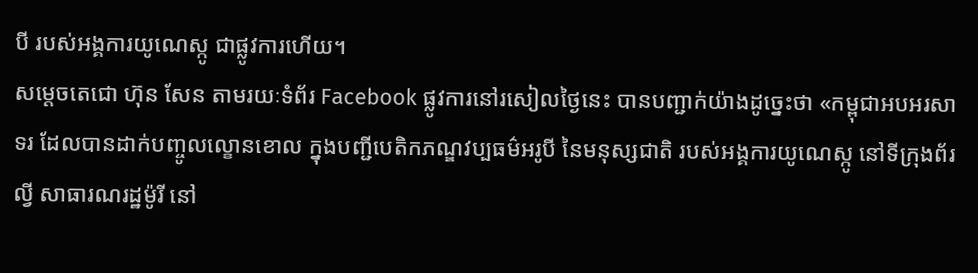បី របស់អង្គការយូណេស្កូ ជាផ្លូវការហើយ។
សម្ដេចតេជោ ហ៊ុន សែន តាមរយៈទំព័រ Facebook ផ្លូវការនៅរសៀលថ្ងៃនេះ បានបញ្ជាក់យ៉ាងដូច្នេះថា «កម្ពុជាអបអរសាទរ ដែលបានដាក់បញ្ចូលល្ខោនខោល ក្នុងបញ្ជីបេតិកភណ្ឌវប្បធម៌អរូបី នៃមនុស្សជាតិ របស់អង្គការយូណេស្កូ នៅទីក្រុងព័រល្វី សាធារណរដ្ឋម៉ូរី នៅ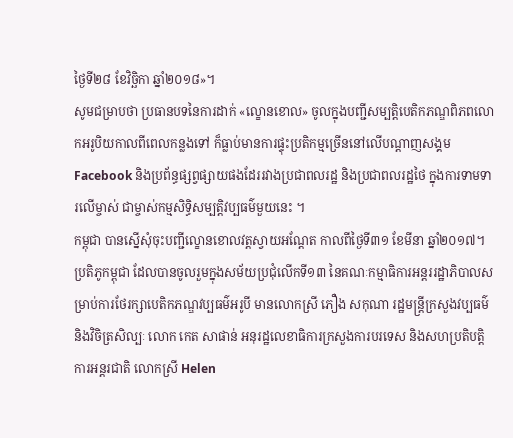ថ្ងៃទី២៨ ខែវិច្ឆិកា ឆ្នាំ២០១៨»។
សូមជម្រាបថា ប្រធានបទនៃការដាក់ «ល្ខោនខោល» ចូលក្នុងបញ្ជីសម្បត្តិបេតិកភណ្ឌពិភពលោកអរូបិយកាលពីពេលកន្លងទៅ ក៏ធ្លាប់មានការផ្ទុះប្រតិកម្មច្រើននៅលើបណ្តាញសង្គម Facebook និងប្រព័ន្ធផ្សព្វផ្សាយផងដែររវាងប្រជាពលរដ្ឋ និងប្រជាពលរដ្ឋថៃ ក្នុងការទាមទារលើម្ចាស់ ជាម្ចាស់កម្មសិទ្ធិសម្បត្តិវប្បធម៌មួយនេះ ។
កម្ពុជា បានស្នើសុំចុះបញ្ជីល្ខោនខោលវត្តស្វាយអណ្តែត កាលពីថ្ងៃទី៣១ ខែមីនា ឆ្នាំ២០១៧។ ប្រតិភូកម្ពុជា ដែលបានចូលរួមក្នុងសម័យប្រជុំលើកទី១៣ នៃគណៈកម្មាធិការអន្តររដ្ឋាភិបាលសម្រាប់ការថែរក្សាបេតិកភណ្ឌវប្បធម៌អរូបី មានលោកស្រី ភឿង សកុណា រដ្ឋមន្ត្រីក្រសួងវប្បធម៌ និងវិចិត្រសិល្បៈ លោក កេត សាផាន់ អនុរដ្ឋលេខាធិការក្រសួងការបរទេស និងសហប្រតិបត្តិការអន្តរជាតិ លោកស្រី Helen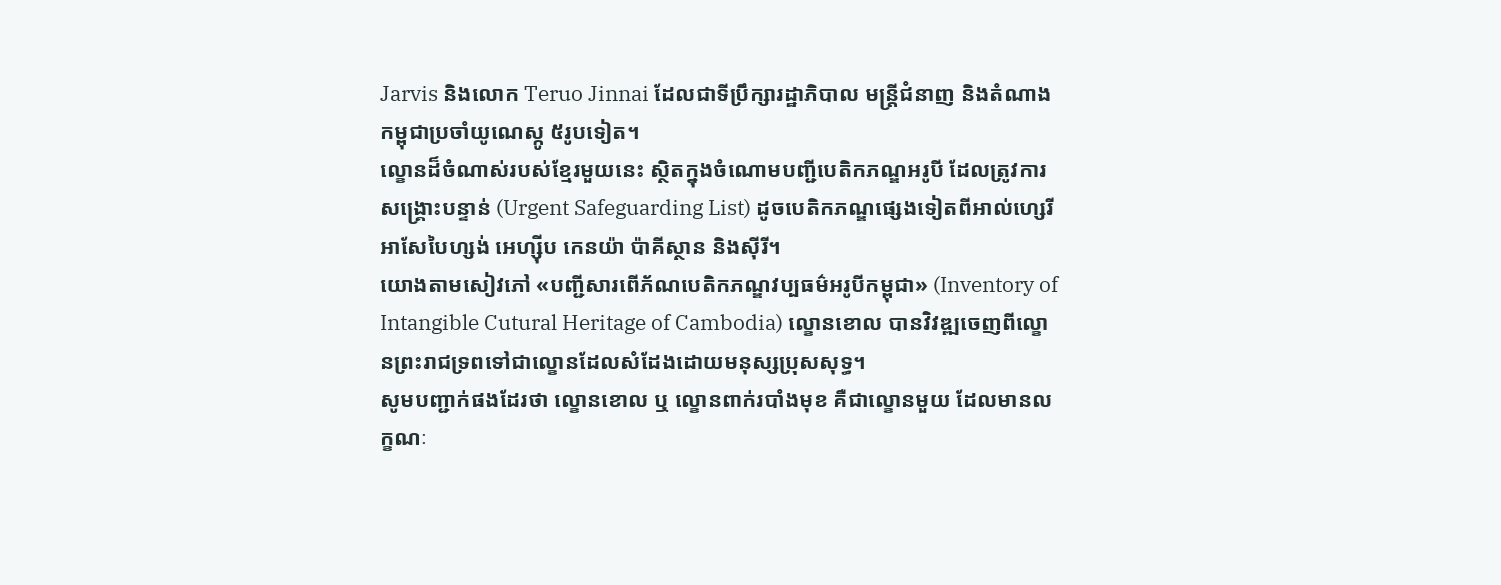Jarvis និងលោក Teruo Jinnai ដែលជាទីប្រឹក្សារដ្ឋាភិបាល មន្ត្រីជំនាញ និងតំណាងកម្ពុជាប្រចាំយូណេស្កូ ៥រូបទៀត។
ល្ខោនដ៏ចំណាស់របស់ខ្មែរមួយនេះ ស្ថិតក្នុងចំណោមបញ្ជីបេតិកភណ្ឌអរូបី ដែលត្រូវការសង្គ្រោះបន្ទាន់ (Urgent Safeguarding List) ដូចបេតិកភណ្ឌផ្សេងទៀតពីអាល់ហ្សេរី អាសែបៃហ្សង់ អេហ្ស៊ីប កេនយ៉ា ប៉ាគីស្ថាន និងស៊ីរី។
យោងតាមសៀវភៅ «បញ្ជីសារពើភ័ណបេតិកភណ្ឌវប្បធម៌អរូបីកម្ពុជា» (Inventory of Intangible Cutural Heritage of Cambodia) ល្ខោនខោល បានវិវឌ្ឍចេញពីល្ខោនព្រះរាជទ្រពទៅជាល្ខោនដែលសំដែងដោយមនុស្សប្រុសសុទ្ធ។
សូមបញ្ជាក់ផងដែរថា ល្ខោនខោល ឬ ល្ខោនពាក់របាំងមុខ គឺជាល្ខោនមួយ ដែលមានលក្ខណៈ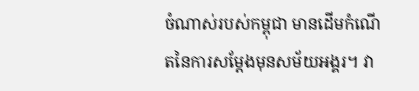ចំណាស់របស់កម្ពុជា មានដើមកំណើតនៃការសម្តែងមុនសម័យអង្គរ។ វា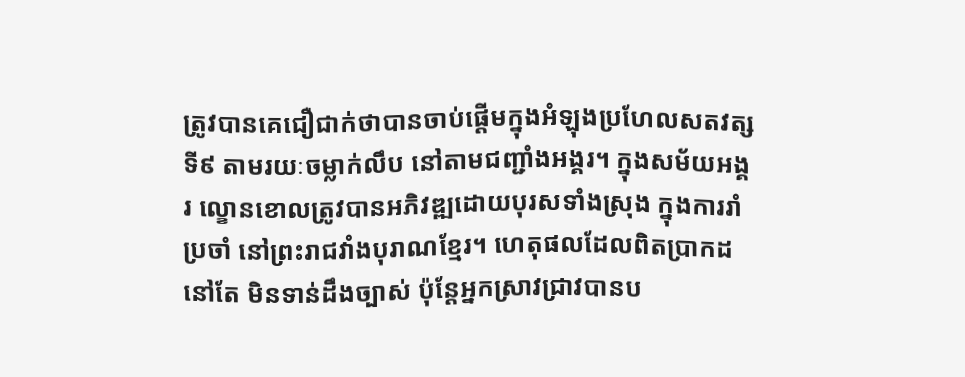ត្រូវបានគេជឿជាក់ថាបានចាប់ផ្តើមក្នុងអំឡុងប្រហែលសតវត្សទី៩ តាមរយៈចម្លាក់លឹប នៅតាមជញ្ជាំងអង្គរ។ ក្នុងសម័យអង្គរ ល្ខោនខោលត្រូវបានអភិវឌ្ឍដោយបុរសទាំងស្រុង ក្នុងការរាំប្រចាំ នៅព្រះរាជវាំងបុរាណខ្មែរ។ ហេតុផលដែលពិតប្រាកដនៅតែ មិនទាន់ដឹងច្បាស់ ប៉ុន្តែអ្នកស្រាវជ្រាវបានប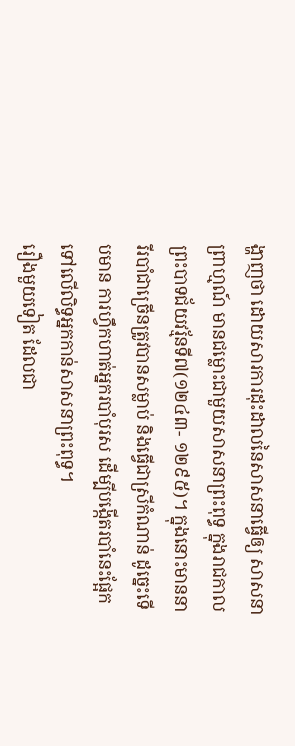ង្ហាញថា ដោយសារការដុះដាលនៃសាសនាធ្វើឲ្យ សាសនាព្រាហ្មណ៍ មានជម្លោះជាមួយសាសនាព្រះពុទ្ធ ក្នុងរាជកាលព្រះបាទជ័យវរ្ម័នទី៧(១២៤៣- ១២៩៥)។ ក្នុងនោះមាននារីរបាំជាច្រើនត្រូវបានសម្លាប់ និងធ្វើជាស្រីកំណាន់ ដូច្នេះទើបមាន ការហ្វឹកហាត់អ្នករបាំបុរស ដើម្បីបង្កើតរបាំនេះផ្អែកទៅលើលិទ្ធអ្នកកាន់សាសនាព្រះពុទ្ធ។
រឿងមួយទៀត ដែលជា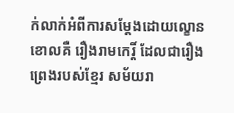ក់លាក់អំពីការសម្ដែងដោយល្ខោនខោលគឺ រឿងរាមកេរ្តិ៍ ដែលជារឿងព្រេងរបស់ខ្មែរ សម័យរា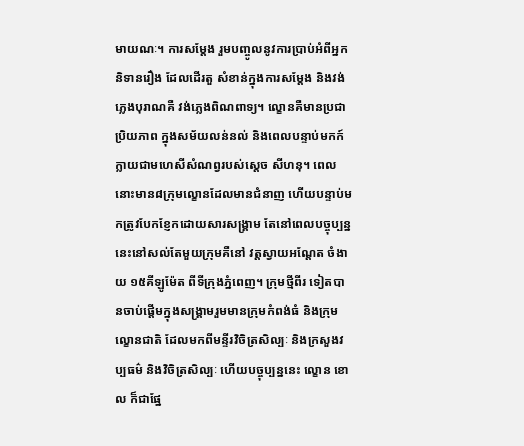មាយណៈ។ ការសម្ដែង រួមបញ្ចូលនូវការប្រាប់អំពីអ្នកនិទានរឿង ដែលដើរតួ សំខាន់ក្នុងការសម្ដែង និងវង់ភ្លេងបុរាណគឺ វង់ភ្លេងពិណពាទ្យ។ ល្ខោនគឺមានប្រជាប្រិយភាព ក្នុងសម័យលន់នល់ និងពេលបន្ទាប់មកក៍ក្លាយជាមហេសីសំណព្វរបស់ស្តេច សីហនុ។ ពេលនោះមាន៨ក្រុមល្ខោនដែលមានជំនាញ ហើយបន្ទាប់មកត្រូវបែកខ្ញែកដោយសារសង្គ្រាម តែនៅពេលបច្ចុប្បន្ននេះនៅសល់តែមួយក្រុមគឺនៅ វត្តស្វាយអណ្ដែត ចំងាយ ១៥គីឡូម៉ែត ពីទីក្រុងភ្នំពេញ។ ក្រុមថ្មីពីរ ទៀតបានចាប់ផ្តើមក្នុងសង្គ្រាមរួមមានក្រុមកំពង់ធំ និងក្រុមល្ខោនជាតិ ដែលមកពីមន្ទីរវិចិត្រសិល្បៈ និងក្រសួងវប្បធម៌ និងវិចិត្រសិល្បៈ ហើយបច្ចុប្បន្ននេះ ល្ខោន ខោល ក៏ជាផ្នែ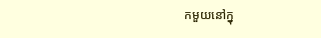កមួយនៅក្នុ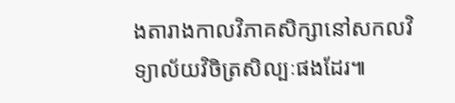ងតារាងកាលវិភាគសិក្សានៅសកលវិទ្យាល័យវិចិត្រសិល្បៈផងដែរ៕